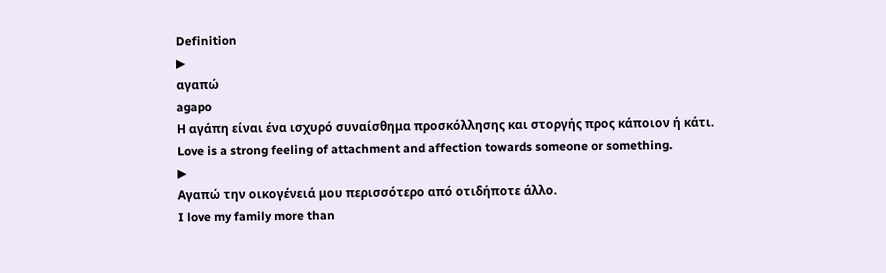Definition
▶
αγαπώ
agapo
Η αγάπη είναι ένα ισχυρό συναίσθημα προσκόλλησης και στοργής προς κάποιον ή κάτι.
Love is a strong feeling of attachment and affection towards someone or something.
▶
Αγαπώ την οικογένειά μου περισσότερο από οτιδήποτε άλλο.
I love my family more than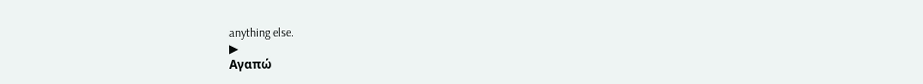anything else.
▶
Αγαπώ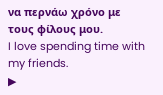να περνάω χρόνο με τους φίλους μου.
I love spending time with my friends.
▶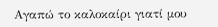Αγαπώ το καλοκαίρι γιατί μου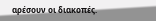αρέσουν οι διακοπές.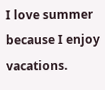I love summer because I enjoy vacations.